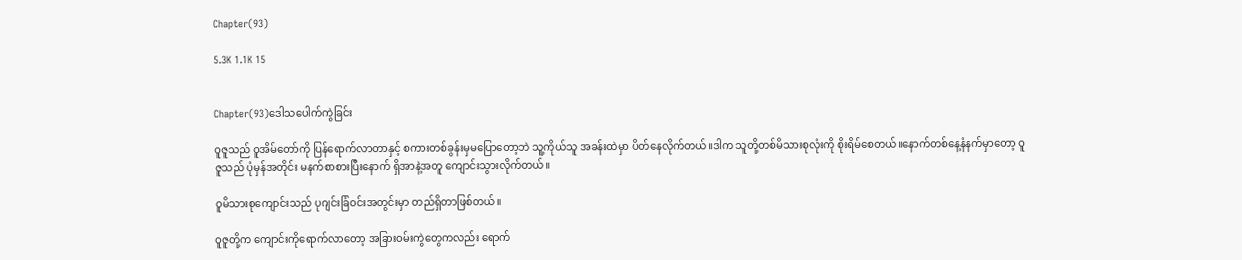Chapter(93)

5.3K 1.1K 15


Chapter(93)ဒေါသပေါက်ကွဲခြင်း

ဝူဇူသည် ဝူအိမ်တော်ကို ပြန်ရောက်လာတာနှင့် စကားတစ်ခွန်းမှမပြောတော့ဘဲ သူ့ကိုယ်သူ အခန်းထဲမှာ ပိတ်နေလိုက်တယ်။ဒါက သူတို့တစ်မိသားစုလုံးကို စိုးရိမ်စေတယ်။နောက်တစ်နေ့နံနက်မှာတော့ ဝူဇူသည် ပုံမှန်အတိုင်း မနက်စာစားပြီးနောက် ရှိအာနဲ့အတူ ကျောင်းသွားလိုက်တယ်။

ဝူမိသားစုကျောင်းသည် ပုဂျင်းခြံဝင်းအတွင်းမှာ တည်ရှိတာဖြစ်တယ်။

ဝူဇူတို့က ကျောင်းကိုရောက်လာတော့ အခြားဝမ်းကွဲတွေကလည်း ရောက်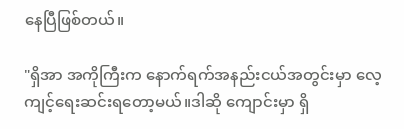နေပြီဖြစ်တယ်။

"ရှိအာ အကိုကြီးက နောက်ရက်အနည်းငယ်အတွင်းမှာ လေ့ကျင့်ရေးဆင်းရတော့မယ်။ဒါဆို ကျောင်းမှာ ရှိ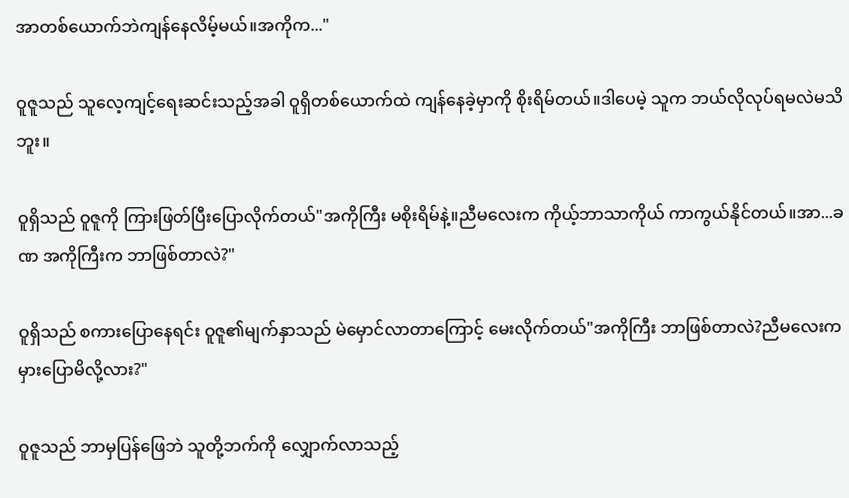အာတစ်ယောက်ဘဲကျန်နေလိမ့်မယ်။အကိုက..."

ဝူဇူသည် သူလေ့ကျင့်ရေးဆင်းသည့်အခါ ဝူရှိတစ်ယောက်ထဲ ကျန်နေခဲ့မှာကို စိုးရိမ်တယ်။ဒါပေမဲ့ သူက ဘယ်လိုလုပ်ရမလဲမသိဘူး။

ဝူရှိသည် ဝူဇူကို ကြားဖြတ်ပြီးပြောလိုက်တယ်"အကိုကြီး မစိုးရိမ်နဲ့။ညီမလေးက ကိုယ့်ဘာသာကိုယ် ကာကွယ်နိုင်တယ်။အာ...ခဏ အကိုကြီးက ဘာဖြစ်တာလဲ?"

ဝူရှိသည် စကားပြောနေရင်း ဝူဇူ၏မျက်နှာသည် မဲမှောင်လာတာကြောင့် မေးလိုက်တယ်"အကိုကြီး ဘာဖြစ်တာလဲ?ညီမလေးက မှားပြောမိလို့လား?"

ဝူဇူသည် ဘာမှပြန်ဖြေဘဲ သူတို့ဘက်ကို လျှောက်လာသည့်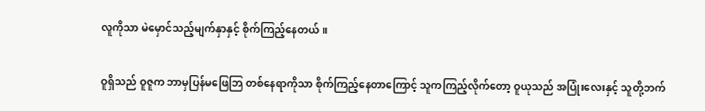လူကိုသာ မဲမှောင်သည့်မျက်နှာနှင့် စိုက်ကြည့်နေတယ်။

ဝူရှိသည် ဝူဇူက ဘာမှပြန်မဖြေဘြ တစ်နေရာကိုသာ စိုက်ကြည့်နေတာကြောင့် သူကကြည့်လိုက်တော့ ဝူယုသည် အပြုံးလေးနှင့် သူတို့ဘက်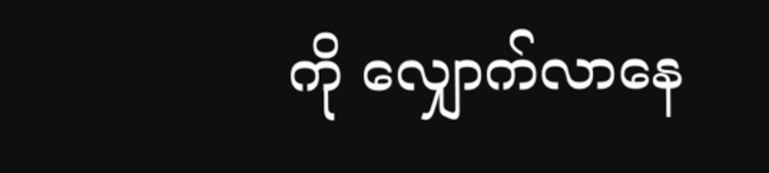ကို လျှောက်လာနေ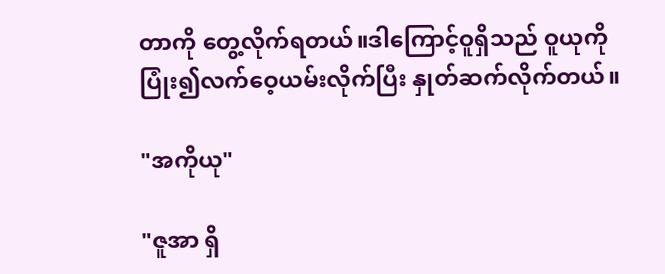တာကို တွေ့လိုက်ရတယ်။ဒါကြောင့်ဝူရှိသည် ဝူယုကို ပြုံး၍လက်ဝေ့ယမ်းလိုက်ပြီး နှုတ်ဆက်လိုက်တယ်။

"အကိုယု"

"ဇူအာ ရှိ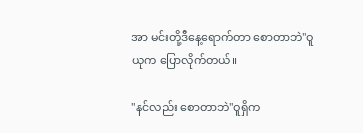အာ မင်းတို့ဒီနေ့ရောက်တာ စောတာဘဲ"ဝူယုက ပြောလိုက်တယ်။

"နင်လည်း စောတာဘဲ"ဝူရှိက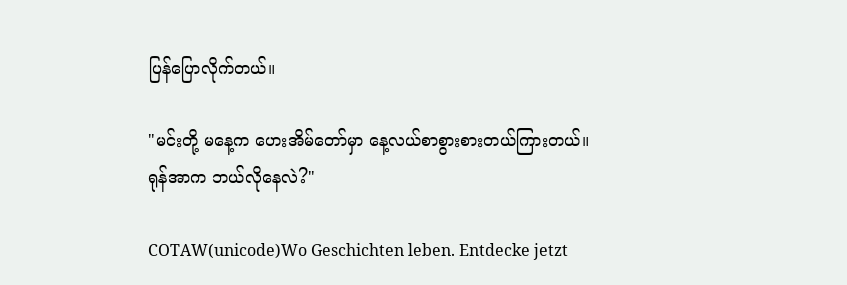ပြန်ပြောလိုက်တယ်။

"မင်းတို့ မနေ့က ဟေးအိမ်တော်မှာ နေ့လယ်စာစွားစားတယ်ကြားတယ်။ရုန်အာက ဘယ်လိုနေလဲ?"

COTAW(unicode)Wo Geschichten leben. Entdecke jetzt